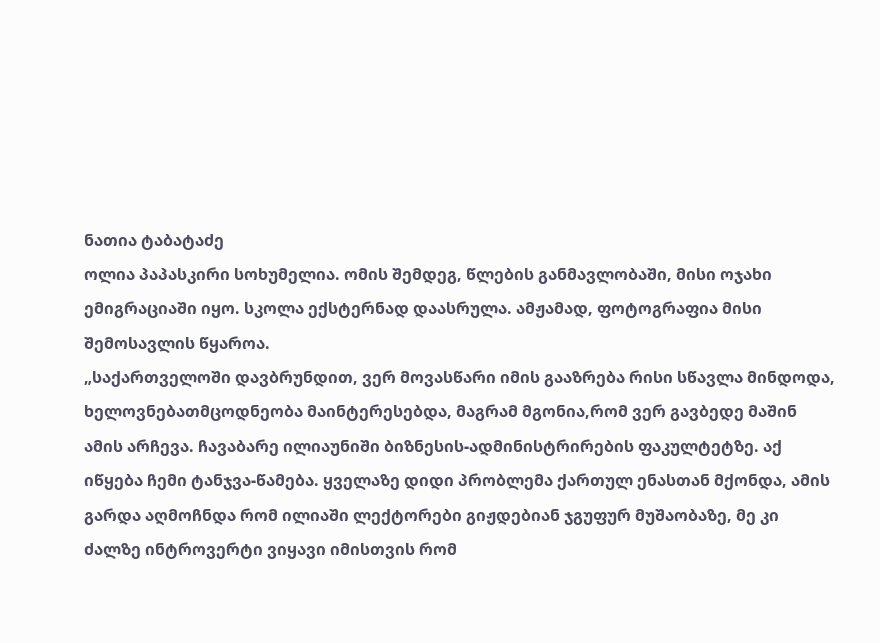ნათია ტაბატაძე
ოლია პაპასკირი სოხუმელია. ომის შემდეგ, წლების განმავლობაში, მისი ოჯახი ემიგრაციაში იყო. სკოლა ექსტერნად დაასრულა. ამჟამად, ფოტოგრაფია მისი შემოსავლის წყაროა.
„საქართველოში დავბრუნდით, ვერ მოვასწარი იმის გააზრება რისი სწავლა მინდოდა, ხელოვნებათმცოდნეობა მაინტერესებდა, მაგრამ მგონია,რომ ვერ გავბედე მაშინ ამის არჩევა. ჩავაბარე ილიაუნიში ბიზნესის-ადმინისტრირების ფაკულტეტზე. აქ იწყება ჩემი ტანჯვა-წამება. ყველაზე დიდი პრობლემა ქართულ ენასთან მქონდა, ამის გარდა აღმოჩნდა რომ ილიაში ლექტორები გიჟდებიან ჯგუფურ მუშაობაზე, მე კი ძალზე ინტროვერტი ვიყავი იმისთვის რომ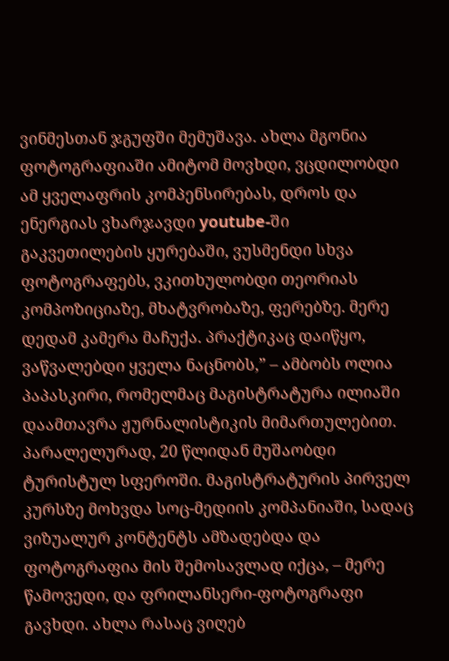ვინმესთან ჯგუფში მემუშავა. ახლა მგონია ფოტოგრაფიაში ამიტომ მოვხდი, ვცდილობდი ამ ყველაფრის კომპენსირებას, დროს და ენერგიას ვხარჯავდი youtube-ში გაკვეთილების ყურებაში, ვუსმენდი სხვა ფოტოგრაფებს, ვკითხულობდი თეორიას კომპოზიციაზე, მხატვრობაზე, ფერებზე. მერე დედამ კამერა მაჩუქა. პრაქტიკაც დაიწყო, ვაწვალებდი ყველა ნაცნობს,” – ამბობს ოლია პაპასკირი, რომელმაც მაგისტრატურა ილიაში დაამთავრა ჟურნალისტიკის მიმართულებით. პარალელურად, 20 წლიდან მუშაობდი ტურისტულ სფეროში. მაგისტრატურის პირველ კურსზე მოხვდა სოც-მედიის კომპანიაში, სადაც ვიზუალურ კონტენტს ამზადებდა და ფოტოგრაფია მის შემოსავლად იქცა, – მერე წამოვედი, და ფრილანსერი-ფოტოგრაფი გავხდი. ახლა რასაც ვიღებ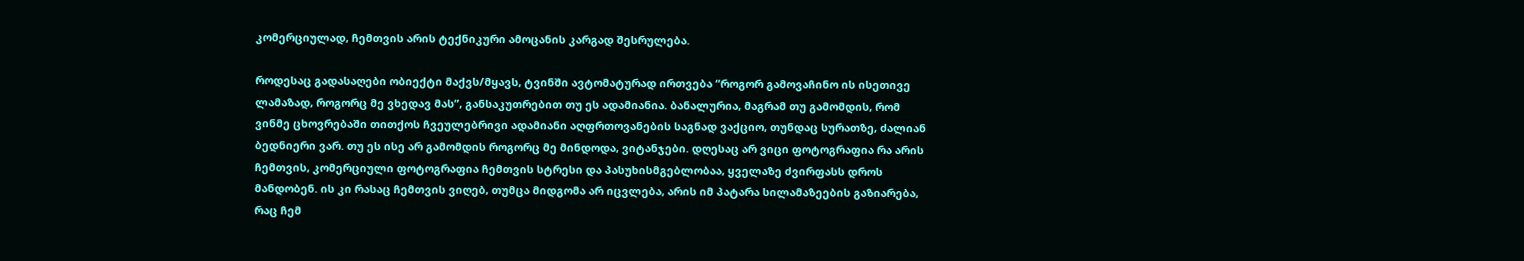კომერციულად, ჩემთვის არის ტექნიკური ამოცანის კარგად შესრულება.

როდესაც გადასაღები ობიექტი მაქვს/მყავს, ტვინში ავტომატურად ირთვება “როგორ გამოვაჩინო ის ისეთივე ლამაზად, როგორც მე ვხედავ მას”, განსაკუთრებით თუ ეს ადამიანია. ბანალურია, მაგრამ თუ გამომდის, რომ ვინმე ცხოვრებაში თითქოს ჩვეულებრივი ადამიანი აღფრთოვანების საგნად ვაქციო, თუნდაც სურათზე, ძალიან ბედნიერი ვარ. თუ ეს ისე არ გამომდის როგორც მე მინდოდა, ვიტანჯები. დღესაც არ ვიცი ფოტოგრაფია რა არის ჩემთვის, კომერციული ფოტოგრაფია ჩემთვის სტრესი და პასუხისმგებლობაა, ყველაზე ძვირფასს დროს მანდობენ. ის კი რასაც ჩემთვის ვიღებ, თუმცა მიდგომა არ იცვლება, არის იმ პატარა სილამაზეების გაზიარება, რაც ჩემ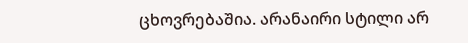ცხოვრებაშია. არანაირი სტილი არ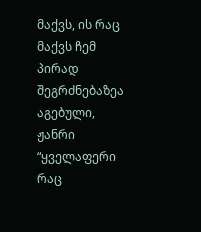მაქვს, ის რაც მაქვს ჩემ პირად შეგრძნებაზეა აგებული, ჟანრი “ყველაფერი რაც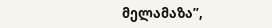მელამაზა”,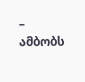– ამბობს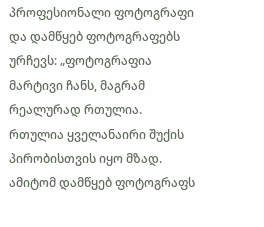პროფესიონალი ფოტოგრაფი და დამწყებ ფოტოგრაფებს ურჩევს: „ფოტოგრაფია მარტივი ჩანს, მაგრამ რეალურად რთულია. რთულია ყველანაირი შუქის პირობისთვის იყო მზად. ამიტომ დამწყებ ფოტოგრაფს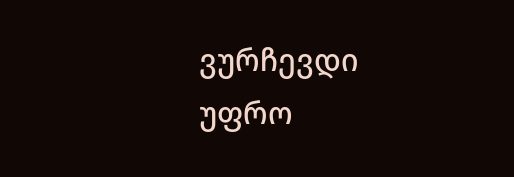ვურჩევდი უფრო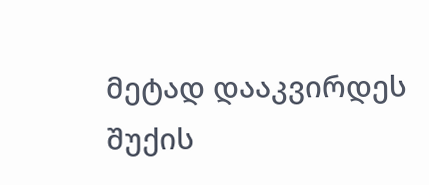მეტად დააკვირდეს შუქის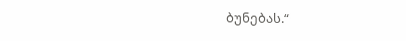ბუნებას.“